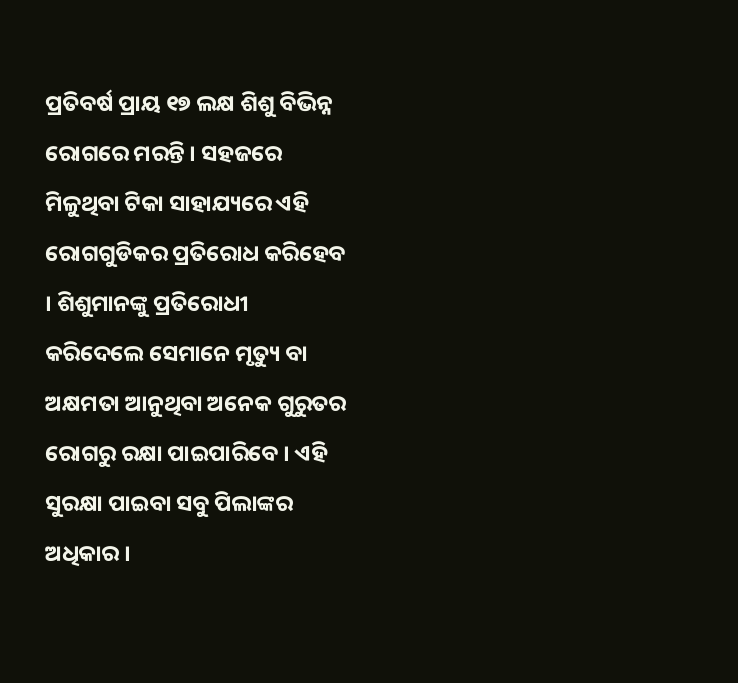ପ୍ରତିବର୍ଷ ପ୍ରାୟ ୧୭ ଲକ୍ଷ ଶିଶୁ ବିଭିନ୍ନ ରୋଗରେ ମରନ୍ତି । ସହଜରେ ମିଳୁଥିବା ଟିକା ସାହାଯ୍ୟରେ ଏହି ରୋଗଗୁଡିକର ପ୍ରତିରୋଧ କରିହେବ । ଶିଶୁମାନଙ୍କୁ ପ୍ରତିରୋଧୀ କରିଦେଲେ ସେମାନେ ମୃତ୍ୟୁ ବା ଅକ୍ଷମତା ଆନୁଥିବା ଅନେକ ଗୁରୁତର ରୋଗରୁ ରକ୍ଷା ପାଇପାରିବେ । ଏହି ସୁରକ୍ଷା ପାଇବା ସବୁ ପିଲାଙ୍କର ଅଧିକାର ।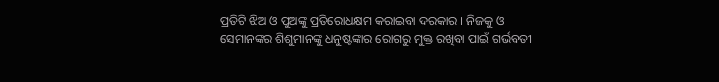ପ୍ରତିଟି ଝିଅ ଓ ପୁଅଙ୍କୁ ପ୍ରତିରୋଧକ୍ଷମ କରାଇବା ଦରକାର । ନିଜକୁ ଓ ସେମାନଙ୍କର ଶିଶୁମାନଙ୍କୁ ଧନୁଷ୍ଟଙ୍କାର ରୋଗରୁ ମୁକ୍ତ ରଖିବା ପାଇଁ ଗର୍ଭବତୀ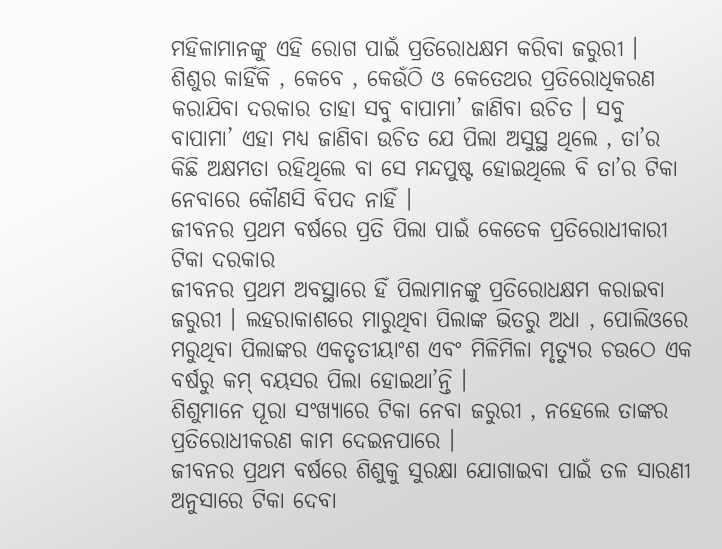ମହିଳାମାନଙ୍କୁ ଏହି ରୋଗ ପାଇଁ ପ୍ରତିରୋଧକ୍ଷମ କରିବା ଜରୁରୀ ।
ଶିଶୁର କାହିଁକି , କେବେ , କେଉଁଠି ଓ କେତେଥର ପ୍ରତିରୋଧିକରଣ କରାଯିବା ଦରକାର ତାହା ସବୁ ବାପାମା’ ଜାଣିବା ଉଚିତ । ସବୁ ବାପାମା’ ଏହା ମଧ୍ୟ ଜାଣିବା ଉଚିତ ଯେ ପିଲା ଅସୁସ୍ଥ ଥିଲେ , ତା’ର କିଛି ଅକ୍ଷମତା ରହିଥିଲେ ବା ସେ ମନ୍ଦପୁଷ୍ଟ ହୋଇଥିଲେ ବି ତା’ର ଟିକା ନେବାରେ କୌଣସି ବିପଦ ନାହିଁ ।
ଜୀବନର ପ୍ରଥମ ବର୍ଷରେ ପ୍ରତି ପିଲା ପାଇଁ କେତେକ ପ୍ରତିରୋଧୀକାରୀ ଟିକା ଦରକାର
ଜୀବନର ପ୍ରଥମ ଅବସ୍ଥାରେ ହିଁ ପିଲାମାନଙ୍କୁ ପ୍ରତିରୋଧକ୍ଷମ କରାଇବା ଜରୁରୀ । ଲହରାକାଶରେ ମାରୁଥିବା ପିଲାଙ୍କ ଭିତରୁ ଅଧା , ପୋଲିଓରେ ମରୁଥିବା ପିଲାଙ୍କର ଏକତୃତୀୟାଂଶ ଏବଂ ମିଳିମିଳା ମୃତ୍ୟୁର ଚଉଠେ ଏକ ବର୍ଷରୁ କମ୍ ବୟସର ପିଲା ହୋଇଥା’ନ୍ତି ।
ଶିଶୁମାନେ ପୂରା ସଂଖ୍ୟାରେ ଟିକା ନେବା ଜରୁରୀ , ନହେଲେ ତାଙ୍କର ପ୍ରତିରୋଧୀକରଣ କାମ ଦେଇନପାରେ ।
ଜୀବନର ପ୍ରଥମ ବର୍ଷରେ ଶିଶୁକୁ ସୁରକ୍ଷା ଯୋଗାଇବା ପାଇଁ ତଳ ସାରଣୀ ଅନୁସାରେ ଟିକା ଦେବା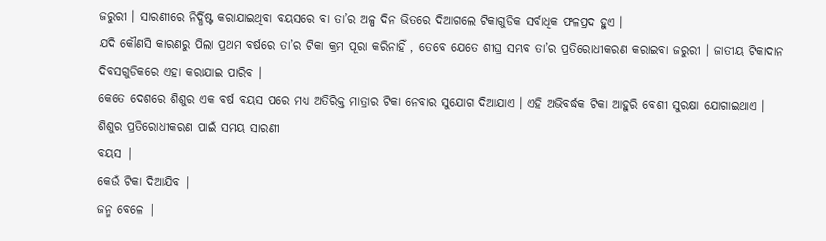ଜରୁରୀ । ସାରଣୀରେ ନିର୍ଦ୍ଧିଷ୍ଟ କରାଯାଇଥିବା ବୟସରେ ବା ତା’ର ଅଳ୍ପ ଦିନ ଭିତରେ ଦିଆଗଲେ ଟିକାଗୁଡିକ ସର୍ବାଧିକ ଫଳପ୍ରଦ ହୁଏ ।
ଯଦି କୌଣସି କାରଣରୁ ପିଲା ପ୍ରଥମ ବର୍ଷରେ ତା’ର ଟିକା କ୍ରମ ପୂରା କରିନାହିଁ , ତେବେ ଯେତେ ଶୀଘ୍ର ସମ୍ଭବ ତା’ର ପ୍ରତିରୋଧୀକରଣ କରାଇବା ଜରୁରୀ । ଜାତୀୟ ଟିକାଦାନ ଦିବସଗୁଡିକରେ ଏହା କରାଯାଇ ପାରିବ ।
କେତେ ଦେଶରେ ଶିଶୁର ଏକ ବର୍ଷ ବୟସ ପରେ ମଧ୍ୟ ଅତିରିକ୍ତ ମାତ୍ରାର ଟିକା ନେବାର ସୁଯୋଗ ଦିଆଯାଏ । ଏହି ଅଭିବର୍ଦ୍ଧକ ଟିକା ଆହୁରି ବେଶୀ ସୁରକ୍ଷା ଯୋଗାଇଥାଏ ।
ଶିଶୁର ପ୍ରତିରୋଧୀକରଣ ପାଇଁ ସମୟ ସାରଣୀ
ବୟସ |
କେଉଁ ଟିକା ଦିଆଯିବ |
ଜନ୍ମ ବେଳେ |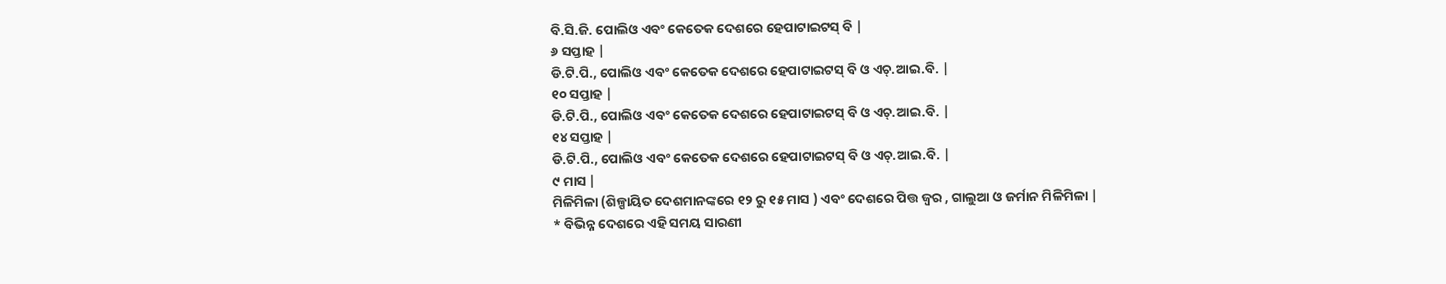ବି.ସି.ଜି. ପୋଲିଓ ଏବଂ କେତେକ ଦେଶରେ ହେପାଟାଇଟସ୍ ବି |
୬ ସପ୍ତାହ |
ଡି.ଟି.ପି., ପୋଲିଓ ଏବଂ କେତେକ ଦେଶରେ ହେପାଟାଇଟସ୍ ବି ଓ ଏଚ୍.ଆଇ.ବି. |
୧୦ ସପ୍ତାହ |
ଡି.ଟି.ପି., ପୋଲିଓ ଏବଂ କେତେକ ଦେଶରେ ହେପାଟାଇଟସ୍ ବି ଓ ଏଚ୍.ଆଇ.ବି. |
୧୪ ସପ୍ତାହ |
ଡି.ଟି.ପି., ପୋଲିଓ ଏବଂ କେତେକ ଦେଶରେ ହେପାଟାଇଟସ୍ ବି ଓ ଏଚ୍.ଆଇ.ବି. |
୯ ମାସ |
ମିଳିମିଳା (ଶିଳ୍ପାୟିତ ଦେଶମାନଙ୍କରେ ୧୨ ରୁ ୧୫ ମାସ ) ଏବଂ ଦେଶରେ ପିତ୍ତ ଜ୍ଵର , ଗାଲୁଆ ଓ ଜର୍ମାନ ମିଳିମିଳା |
* ବିଭିନ୍ନ ଦେଶରେ ଏହି ସମୟ ସାରଣୀ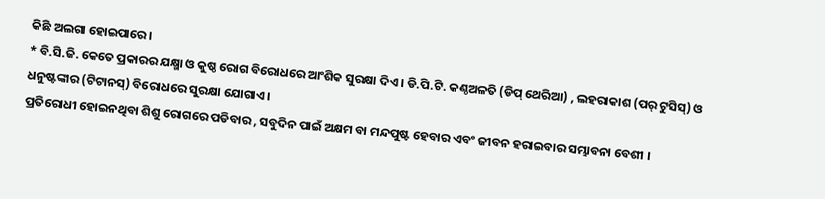କିଛି ଅଲଗା ହୋଇପାରେ ।
* ବି.ସି.ଜି. କେତେ ପ୍ରକାରର ଯକ୍ଷ୍ମା ଓ କୁଷ୍ଠ ରୋଗ ବିରୋଧରେ ଆଂଶିକ ସୁରକ୍ଷା ଦିଏ । ଡି.ପି.ଟି. କଣ୍ଠଅଳତି (ଡିପ୍ ଥେରିଆ) , ଲହରାକାଶ (ପର୍ ଟୁସିସ୍) ଓ ଧନୁଷ୍ଟଙ୍କାର (ଟିଟାନସ୍) ବିରୋଧରେ ସୁରକ୍ଷା ଯୋଗାଏ ।
ପ୍ରତିରୋଧୀ ହୋଇନଥିବା ଶିଶୁ ରୋଗରେ ପଡିବାର , ସବୁଦିନ ପାଇଁ ଅକ୍ଷମ ବା ମନ୍ଦପୁଷ୍ଟ ହେବାର ଏବଂ ଜୀବନ ହରାଇବାର ସମ୍ଭାବନା ବେଶୀ ।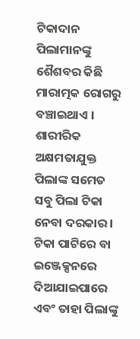ଟିକାଦାନ ପିଲାମାନଙ୍କୁ ଶୈଶବର କିଛି ମାରାତ୍ମକ ରୋଗରୁ ବଞ୍ଚାଇଥାଏ । ଶାରୀରିକ ଅକ୍ଷମତାଯୁକ୍ତ ପିଲାଙ୍କ ସମେତ ସବୁ ପିଲା ଟିକା ନେବା ଦରକାର । ଟିକା ପାଟିରେ ବା ଇଞ୍ଜେକ୍ସନରେ ଦିଆଯାଇପାରେ ଏବଂ ତାହା ପିଲାଙ୍କୁ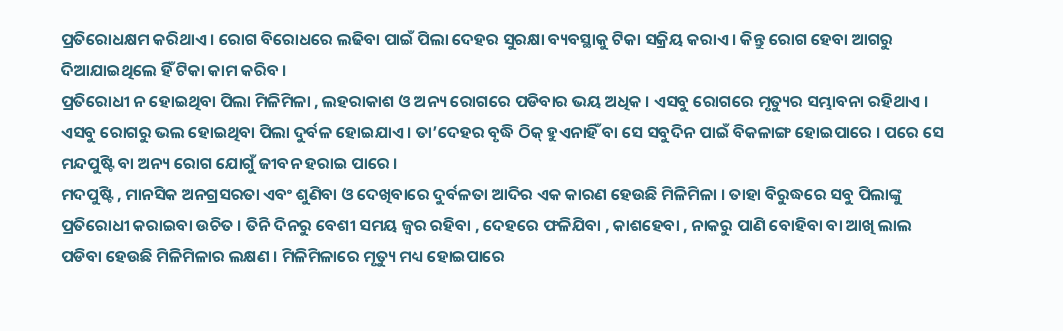ପ୍ରତିରୋଧକ୍ଷମ କରିଥାଏ । ରୋଗ ବିରୋଧରେ ଲଢିବା ପାଇଁ ପିଲା ଦେହର ସୁରକ୍ଷା ବ୍ୟବସ୍ଥାକୁ ଟିକା ସକ୍ରିୟ କରାଏ । କିନ୍ତୁ ରୋଗ ହେବା ଆଗରୁ ଦିଆଯାଇଥିଲେ ହିଁ ଟିକା କାମ କରିବ ।
ପ୍ରତିରୋଧୀ ନ ହୋଇଥିବା ପିଲା ମିଳିମିଳା , ଲହରାକାଶ ଓ ଅନ୍ୟ ରୋଗରେ ପଡିବାର ଭୟ ଅଧିକ । ଏସବୁ ରୋଗରେ ମୃତ୍ୟୁର ସମ୍ଭାବନା ରହିଥାଏ । ଏସବୁ ରୋଗରୁ ଭଲ ହୋଇଥିବା ପିଲା ଦୁର୍ବଳ ହୋଇଯାଏ । ତା’ଦେହର ବୃଦ୍ଧି ଠିକ୍ ହୁଏନାହିଁ ବା ସେ ସବୁଦିନ ପାଇଁ ବିକଳାଙ୍ଗ ହୋଇପାରେ । ପରେ ସେ ମନ୍ଦପୁଷ୍ଟି ବା ଅନ୍ୟ ରୋଗ ଯୋଗୁଁ ଜୀବନ ହରାଇ ପାରେ ।
ମଦପୁଷ୍ଟି , ମାନସିକ ଅନଗ୍ରସରତା ଏବଂ ଶୁଣିବା ଓ ଦେଖିବାରେ ଦୁର୍ବଳତା ଆଦିର ଏକ କାରଣ ହେଉଛି ମିଳିମିଳା । ତାହା ବିରୁଦ୍ଧରେ ସବୁ ପିଲାଙ୍କୁ ପ୍ରତିରୋଧୀ କରାଇବା ଉଚିତ । ତିନି ଦିନରୁ ବେଶୀ ସମୟ ଜ୍ଵର ରହିବା , ଦେହରେ ଫଳିଯିବା , କାଶହେବା , ନାକରୁ ପାଣି ବୋହିବା ବା ଆଖି ଲାଲ ପଡିବା ହେଉଛି ମିଳିମିଳାର ଲକ୍ଷଣ । ମିଳିମିଳାରେ ମୃତ୍ୟୁ ମଧ୍ୟ ହୋଇପାରେ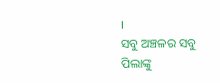।
ସବୁ ଅଞ୍ଚଳର ସବୁ ପିଲାଙ୍କୁ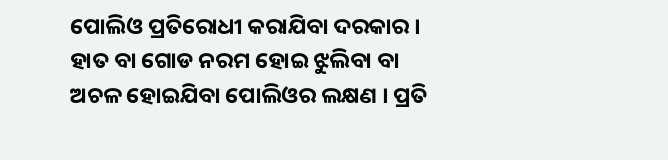ପୋଲିଓ ପ୍ରତିରୋଧୀ କରାଯିବା ଦରକାର । ହାତ ବା ଗୋଡ ନରମ ହୋଇ ଝୁଲିବା ବା ଅଚଳ ହୋଇଯିବା ପୋଲିଓର ଲକ୍ଷଣ । ପ୍ରତି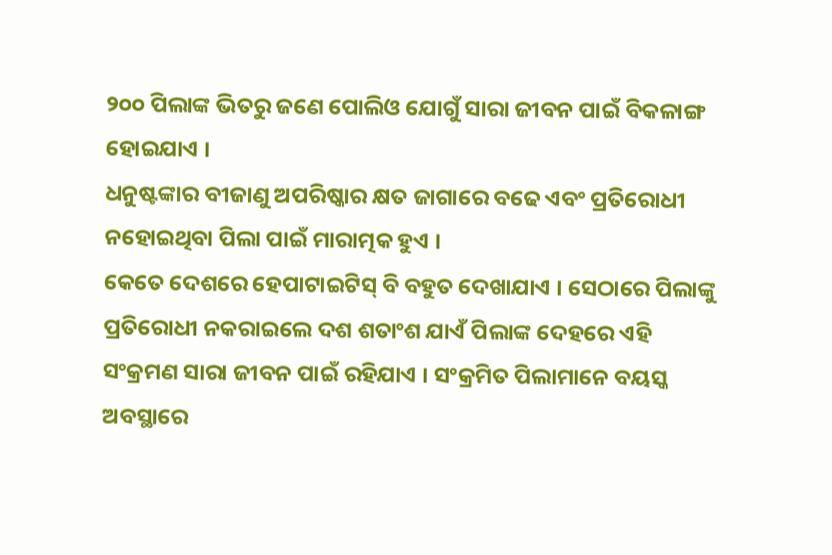୨୦୦ ପିଲାଙ୍କ ଭିତରୁ ଜଣେ ପୋଲିଓ ଯୋଗୁଁ ସାରା ଜୀବନ ପାଇଁ ବିକଳାଙ୍ଗ ହୋଇଯାଏ ।
ଧନୁଷ୍ଟଙ୍କାର ବୀଜାଣୁ ଅପରିଷ୍କାର କ୍ଷତ ଜାଗାରେ ବଢେ ଏବଂ ପ୍ରତିରୋଧୀ ନହୋଇଥିବା ପିଲା ପାଇଁ ମାରାତ୍ମକ ହୁଏ ।
କେତେ ଦେଶରେ ହେପାଟାଇଟିସ୍ ବି ବହୁତ ଦେଖାଯାଏ । ସେଠାରେ ପିଲାଙ୍କୁ ପ୍ରତିରୋଧୀ ନକରାଇଲେ ଦଶ ଶତାଂଶ ଯାଏଁ ପିଲାଙ୍କ ଦେହରେ ଏହି ସଂକ୍ରମଣ ସାରା ଜୀବନ ପାଇଁ ରହିଯାଏ । ସଂକ୍ରମିତ ପିଲାମାନେ ବୟସ୍କ ଅବସ୍ଥାରେ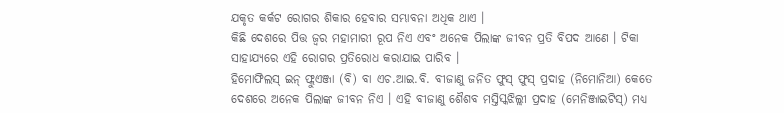ଯକୃତ କର୍କଟ ରୋଗର ଶିକାର ହେବାର ସମ୍ଭାବନା ଅଧିକ ଥାଏ ।
କିଛି ଦେଶରେ ପିତ୍ତ ଜ୍ଵର ମହାମାରୀ ରୂପ ନିଏ ଏବଂ ଅନେକ ପିଲାଙ୍କ ଜୀବନ ପ୍ରତି ବିପଦ ଆଣେ । ଟିକା ସାହାଯ୍ୟରେ ଏହି ରୋଗର ପ୍ରତିରୋଧ କରାଯାଇ ପାରିବ ।
ହିମୋଫିଲସ୍ ଇନ୍ ଫ୍ଲୁଏଞ୍ଜା (ବି) ବା ଏଚ.ଆଇ.ବି. ବୀଜାଣୁ ଜନିତ ଫୁସ୍ ଫୁସ୍ ପ୍ରଦାହ (ନିମୋନିଆ) କେତେ ଦେଶରେ ଅନେକ ପିଲାଙ୍କ ଜୀବନ ନିଏ । ଏହି ବୀଜାଣୁ ଶୈଶବ ମସ୍ତିସ୍କଝିଲ୍ଲୀ ପ୍ରଦାହ (ମେନିଞ୍ଜାଇଟିସ୍) ମଧ୍ୟ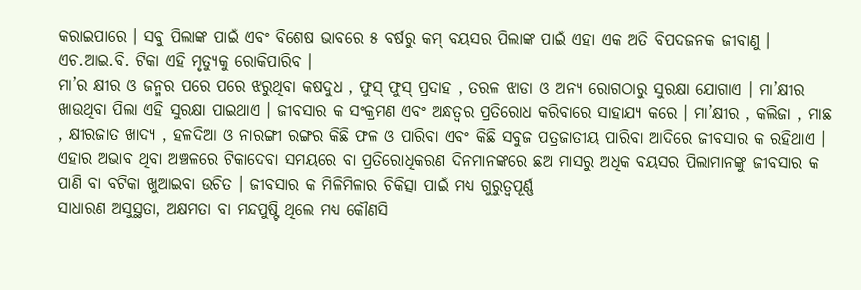କରାଇପାରେ । ସବୁ ପିଲାଙ୍କ ପାଇଁ ଏବଂ ବିଶେଷ ଭାବରେ ୫ ବର୍ଷରୁ କମ୍ ବୟସର ପିଲାଙ୍କ ପାଇଁ ଏହା ଏକ ଅତି ବିପଦଜନକ ଜୀବାଣୁ । ଏଚ.ଆଇ.ବି. ଟିକା ଏହି ମୃତ୍ୟୁକୁ ରୋକିପାରିବ ।
ମା’ର କ୍ଷୀର ଓ ଜନ୍ମର ପରେ ପରେ ଝରୁଥିବା କଷଦୁଧ , ଫୁସ୍ ଫୁସ୍ ପ୍ରଦାହ , ତରଳ ଝାଡା ଓ ଅନ୍ୟ ରୋଗଠାରୁ ସୁରକ୍ଷା ଯୋଗାଏ । ମା’କ୍ଷୀର ଖାଉଥିବା ପିଲା ଏହି ସୁରକ୍ଷା ପାଇଥାଏ । ଜୀବସାର କ ସଂକ୍ରମଣ ଏବଂ ଅନ୍ଧତ୍ଵର ପ୍ରତିରୋଧ କରିବାରେ ସାହାଯ୍ୟ କରେ । ମା’କ୍ଷୀର , କଲିଜା , ମାଛ , କ୍ଷୀରଜାତ ଖାଦ୍ୟ , ହଳଦିଆ ଓ ନାରଙ୍ଗୀ ରଙ୍ଗର କିଛି ଫଳ ଓ ପାରିବା ଏବଂ କିଛି ସବୁଜ ପତ୍ରଜାତୀୟ ପାରିବା ଆଦିରେ ଜୀବସାର କ ରହିଥାଏ । ଏହାର ଅଭାବ ଥିବା ଅଞ୍ଚଳରେ ଟିକାଦେବା ସମୟରେ ବା ପ୍ରତିରୋଧିକରଣ ଦିନମାନଙ୍କରେ ଛଅ ମାସରୁ ଅଧିକ ବୟସର ପିଲାମାନଙ୍କୁ ଜୀବସାର କ ପାଣି ବା ବଟିକା ଖୁଆଇବା ଉଚିତ । ଜୀବସାର କ ମିଳିମିଳାର ଚିକିତ୍ସା ପାଇଁ ମଧ୍ୟ ଗୁରୁତ୍ୱପୂର୍ଣ୍ଣ
ସାଧାରଣ ଅସୁସ୍ଥତା, ଅକ୍ଷମତା ବା ମନ୍ଦପୁଷ୍ଟି ଥିଲେ ମଧ୍ୟ କୌଣସି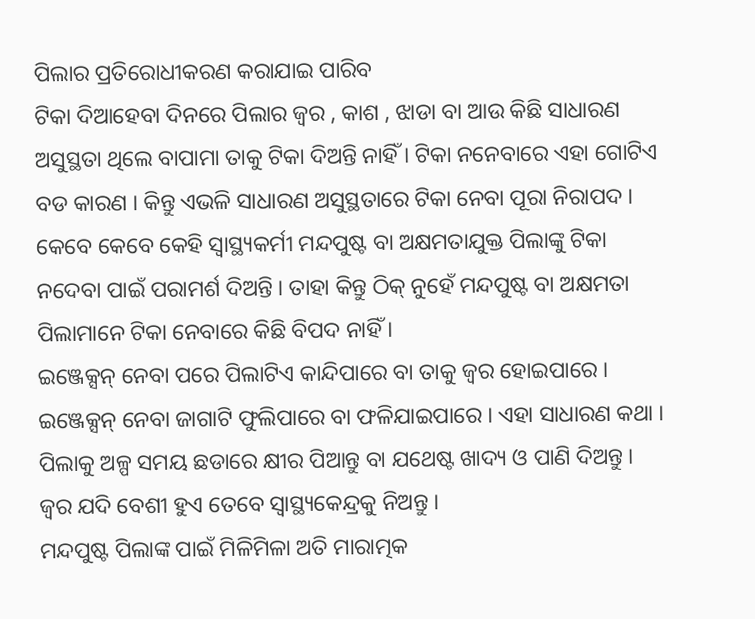ପିଲାର ପ୍ରତିରୋଧୀକରଣ କରାଯାଇ ପାରିବ
ଟିକା ଦିଆହେବା ଦିନରେ ପିଲାର ଜ୍ଵର , କାଶ , ଝାଡା ବା ଆଉ କିଛି ସାଧାରଣ ଅସୁସ୍ଥତା ଥିଲେ ବାପାମା ତାକୁ ଟିକା ଦିଅନ୍ତି ନାହିଁ । ଟିକା ନନେବାରେ ଏହା ଗୋଟିଏ ବଡ କାରଣ । କିନ୍ତୁ ଏଭଳି ସାଧାରଣ ଅସୁସ୍ଥତାରେ ଟିକା ନେବା ପୂରା ନିରାପଦ ।
କେବେ କେବେ କେହି ସ୍ୱାସ୍ଥ୍ୟକର୍ମୀ ମନ୍ଦପୁଷ୍ଟ ବା ଅକ୍ଷମତାଯୁକ୍ତ ପିଲାଙ୍କୁ ଟିକା ନଦେବା ପାଇଁ ପରାମର୍ଶ ଦିଅନ୍ତି । ତାହା କିନ୍ତୁ ଠିକ୍ ନୁହେଁ ମନ୍ଦପୁଷ୍ଟ ବା ଅକ୍ଷମତା ପିଲାମାନେ ଟିକା ନେବାରେ କିଛି ବିପଦ ନାହିଁ ।
ଇଞ୍ଜେକ୍ସନ୍ ନେବା ପରେ ପିଲାଟିଏ କାନ୍ଦିପାରେ ବା ତାକୁ ଜ୍ଵର ହୋଇପାରେ । ଇଞ୍ଜେକ୍ସନ୍ ନେବା ଜାଗାଟି ଫୁଲିପାରେ ବା ଫଳିଯାଇପାରେ । ଏହା ସାଧାରଣ କଥା । ପିଲାକୁ ଅଳ୍ପ ସମୟ ଛଡାରେ କ୍ଷୀର ପିଆନ୍ତୁ ବା ଯଥେଷ୍ଟ ଖାଦ୍ୟ ଓ ପାଣି ଦିଅନ୍ତୁ । ଜ୍ଵର ଯଦି ବେଶୀ ହୁଏ ତେବେ ସ୍ୱାସ୍ଥ୍ୟକେନ୍ଦ୍ରକୁ ନିଅନ୍ତୁ ।
ମନ୍ଦପୁଷ୍ଟ ପିଲାଙ୍କ ପାଇଁ ମିଳିମିଳା ଅତି ମାରାତ୍ମକ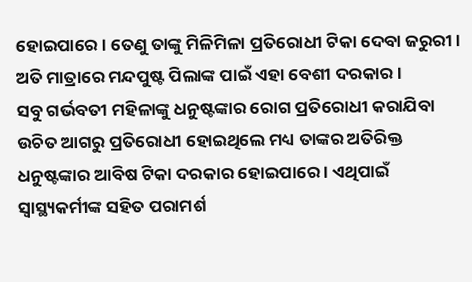ହୋଇପାରେ । ତେଣୁ ତାଙ୍କୁ ମିଳିମିଳା ପ୍ରତିରୋଧୀ ଟିକା ଦେବା ଜରୁରୀ । ଅତି ମାତ୍ରାରେ ମନ୍ଦପୁଷ୍ଟ ପିଲାଙ୍କ ପାଇଁ ଏହା ବେଶୀ ଦରକାର ।
ସବୁ ଗର୍ଭବତୀ ମହିଳାଙ୍କୁ ଧନୁଷ୍ଟଙ୍କାର ରୋଗ ପ୍ରତିରୋଧୀ କରାଯିବା ଉଚିତ ଆଗରୁ ପ୍ରତିରୋଧୀ ହୋଇଥିଲେ ମଧ୍ୟ ତାଙ୍କର ଅତିରିକ୍ତ ଧନୁଷ୍ଟଙ୍କାର ଆବିଷ ଟିକା ଦରକାର ହୋଇପାରେ । ଏଥିପାଇଁ ସ୍ୱାସ୍ଥ୍ୟକର୍ମୀଙ୍କ ସହିତ ପରାମର୍ଶ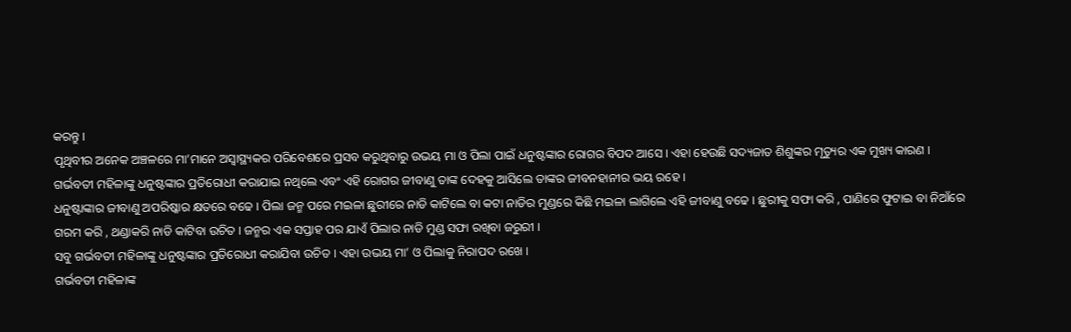କରନ୍ତୁ ।
ପୃଥିବୀର ଅନେକ ଅଞ୍ଚଳରେ ମା’ମାନେ ଅସ୍ଵାସ୍ଥ୍ୟକର ପରିବେଶରେ ପ୍ରସବ କରୁଥିବାରୁ ଉଭୟ ମା ଓ ପିଲା ପାଇଁ ଧନୁଷ୍ଟଙ୍କାର ରୋଗର ବିପଦ ଆସେ । ଏହା ହେଉଛି ସଦ୍ୟଜାତ ଶିଶୁଙ୍କର ମୃତ୍ୟୁର ଏକ ମୁଖ୍ୟ କାରଣ ।
ଗର୍ଭବତୀ ମହିଳାଙ୍କୁ ଧନୁଷ୍ଟଙ୍କାର ପ୍ରତିରୋଧୀ କରାଯାଇ ନଥିଲେ ଏବଂ ଏହି ରୋଗର ଜୀବାଣୁ ତାଙ୍କ ଦେହକୁ ଆସିଲେ ତାଙ୍କର ଜୀବନହାନୀର ଭୟ ରହେ ।
ଧନୁଷ୍ଟାଙ୍କାର ଜୀବାଣୁ ଅପରିଷ୍କାର କ୍ଷତରେ ବଢେ । ପିଲା ଜନ୍ମ ପରେ ମଇଳା ଛୁରୀରେ ନାଡି କାଟିଲେ ବା କଟା ନାଡିର ମୁଣ୍ଡରେ କିଛି ମଇଳା ଲାଗିଲେ ଏହି ଜୀବାଣୁ ବଢେ । ଛୁରୀକୁ ସଫା କରି , ପାଣିରେ ଫୁଟାଇ ବା ନିଆଁରେ ଗରମ କରି , ଥଣ୍ଡାକରି ନାଡି କାଟିବା ଉଚିତ । ଜନ୍ମର ଏକ ସପ୍ତାହ ପର ଯାଏଁ ପିଲାର ନାଡି ମୁଣ୍ଡ ସଫା ରଖିବା ଜରୁରୀ ।
ସବୁ ଗର୍ଭବତୀ ମହିଳାଙ୍କୁ ଧନୁଷ୍ଟଙ୍କାର ପ୍ରତିରୋଧୀ କରାଯିବା ଉଚିତ । ଏହା ଉଭୟ ମା’ ଓ ପିଲାକୁ ନିରାପଦ ରଖେ ।
ଗର୍ଭବତୀ ମହିଳାଙ୍କ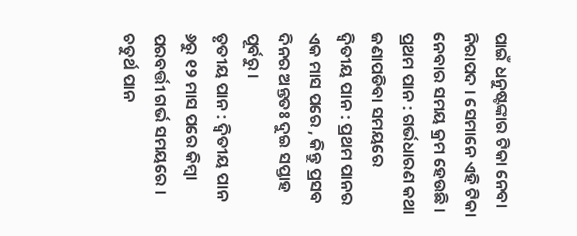ପାଇଁ ଧନୁଷ୍ଟଙ୍କାର ଟିକା ନେବା ନିରାପଦ । ସେମାନେ ଏହି ଟିକା ନେବାର ସମୟ କ୍ରମ ହେଉଛି ।
ପ୍ରଥମ ପାନ : ଗର୍ଭଧାରଣ କଥା ଜଣାପଡିବା ସମୟରେ
ଦ୍ଵିତୀୟ ପାନ : ପ୍ରଥମ ପାନର ଏକ ମାସ ପରେ , କିନ୍ତୁ ପ୍ରସବ ଦିନର ଅନ୍ତତଃ ଦୁଇ ସପ୍ତାହ ପୂର୍ବରୁ ।
ତୃତୀୟ ପାନ : ଦ୍ଵିତୀୟ ପାନ ୬ରୁ ୧୨ ମାସ ପରେ କିମ୍ବା ପରବର୍ତ୍ତୀ ଗର୍ଭ ସମୟରେ ।
ଚତୁର୍ଥ ପାନ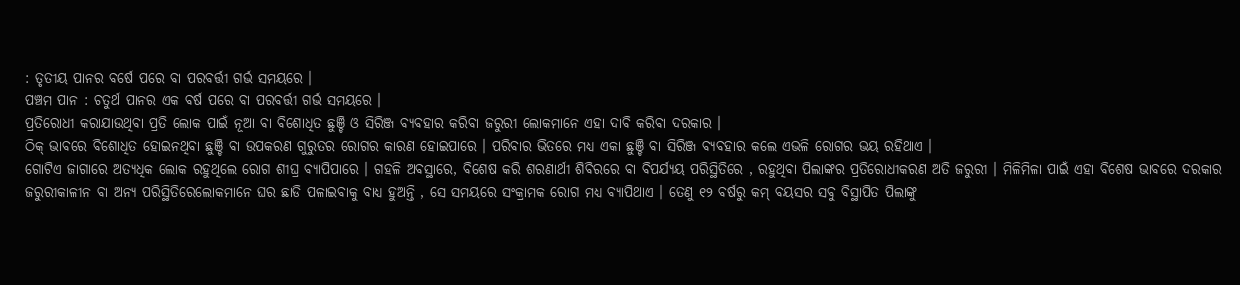: ତୃତୀୟ ପାନର ବର୍ଷେ ପରେ ବା ପରବର୍ତ୍ତୀ ଗର୍ଭ ସମୟରେ ।
ପଞ୍ଚମ ପାନ : ଚତୁର୍ଥ ପାନର ଏକ ବର୍ଷ ପରେ ବା ପରବର୍ତ୍ତୀ ଗର୍ଭ ସମୟରେ ।
ପ୍ରତିରୋଧୀ କରାଯାଉଥିବା ପ୍ରତି ଲୋକ ପାଇଁ ନୂଆ ବା ବିଶୋଧିତ ଛୁଞ୍ଚି ଓ ସିରିଞ୍ଜ ବ୍ୟବହାର କରିବା ଜରୁରୀ ଲୋକମାନେ ଏହା ଦାବି କରିବା ଦରକାର ।
ଠିକ୍ ଭାବରେ ବିଶୋଧିତ ହୋଇନଥିବା ଛୁଞ୍ଚି ବା ଉପକରଣ ଗୁରୁତର ରୋଗର କାରଣ ହୋଇପାରେ । ପରିବାର ଭିତରେ ମଧ୍ୟ ଏକା ଛୁଞ୍ଚି ବା ସିରିଞ୍ଜ ବ୍ୟବହାର କଲେ ଏଭଳି ରୋଗର ଭୟ ରହିଥାଏ ।
ଗୋଟିଏ ଜାଗାରେ ଅତ୍ୟଧିକ ଲୋକ ରହୁଥିଲେ ରୋଗ ଶୀଘ୍ର ବ୍ୟାପିପାରେ । ଗହଳି ଅବସ୍ଥାରେ, ବିଶେଷ କରି ଶରଣାର୍ଥୀ ଶିବିରରେ ବା ବିପର୍ଯ୍ୟୟ ପରିସ୍ଥିତିରେ , ରହୁଥିବା ପିଲାଙ୍କର ପ୍ରତିରୋଧୀକରଣ ଅତି ଜରୁରୀ । ମିଳିମିଳା ପାଇଁ ଏହା ବିଶେଷ ଭାବରେ ଦରକାର
ଜରୁରୀକାଳୀନ ବା ଅନ୍ୟ ପରିସ୍ଥିତିରେଲୋକମାନେ ଘର ଛାଡି ପଳାଇବାକୁ ବାଧ୍ୟ ହୁଅନ୍ତି , ସେ ସମୟରେ ସଂକ୍ରାମକ ରୋଗ ମଧ୍ୟ ବ୍ୟାପିଥାଏ । ତେଣୁ ୧୨ ବର୍ଷରୁ କମ୍ ବୟସର ସବୁ ବିସ୍ଥାପିତ ପିଲାଙ୍କୁ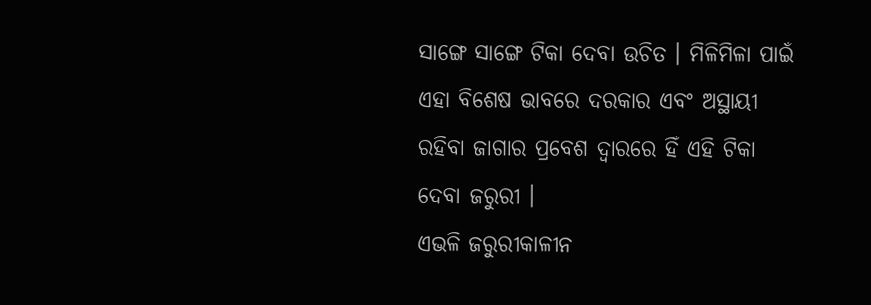ସାଙ୍ଗେ ସାଙ୍ଗେ ଟିକା ଦେବା ଉଚିତ । ମିଳିମିଳା ପାଇଁ ଏହା ବିଶେଷ ଭାବରେ ଦରକାର ଏବଂ ଅସ୍ଥାୟୀ ରହିବା ଜାଗାର ପ୍ରବେଶ ଦ୍ଵାରରେ ହିଁ ଏହି ଟିକା ଦେବା ଜରୁରୀ ।
ଏଭଳି ଜରୁରୀକାଳୀନ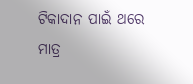ଟିକାଦାନ ପାଇଁ ଥରେ ମାତ୍ର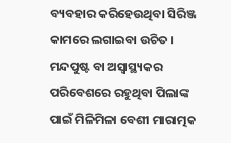ବ୍ୟବହାର କରିହେଉଥିବା ସିରିଞ୍ଜ କାମରେ ଲଗାଇବା ଉଚିତ ।
ମନ୍ଦପୁଷ୍ଟ ବା ଅସ୍ଵାସ୍ଥ୍ୟକର ପରିବେଶରେ ରହୁଥିବା ପିଲାଙ୍କ ପାଇଁ ମିଳିମିଳା ବେଶୀ ମାରାତ୍ମକ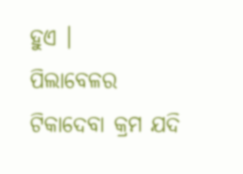ହୁଏ ।
ପିଲାବେଳର ଟିକାଦେବା କ୍ରମ ଯଦି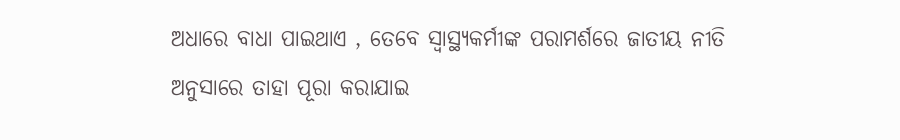ଅଧାରେ ବାଧା ପାଇଥାଏ , ତେବେ ସ୍ୱାସ୍ଥ୍ୟକର୍ମୀଙ୍କ ପରାମର୍ଶରେ ଜାତୀୟ ନୀତି ଅନୁସାରେ ତାହା ପୂରା କରାଯାଇ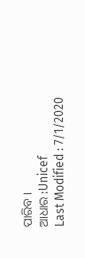ପାରିବ ।
ଆଧାର :Unicef
Last Modified : 7/1/2020